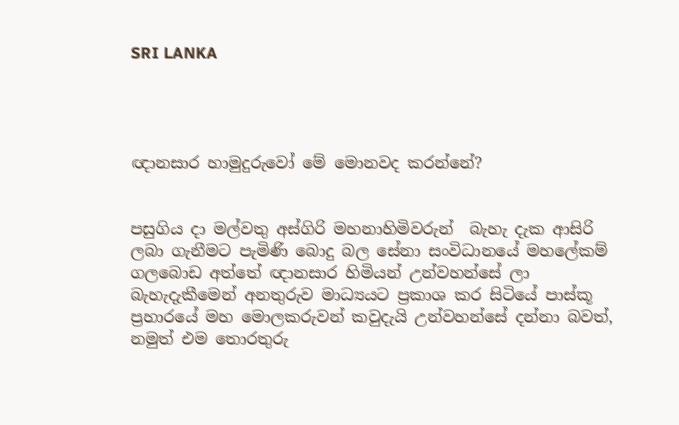SRI LANKA




ඥානසාර හාමුදුරුවෝ මේ මොනවද කරන්නේ?


පසුගිය දා මල්වතු අස්ගිරි මහනාහිමිවරුන්  බැහැ දැක ආසිරි ලබා ගැනීමට පැමිණි බොදු බල සේනා සංවිධානයේ මහලේකම් ගලබොඩ අත්තේ ඥානසාර හිමියන් උන්වහන්සේ ලා බැහැදැකීමෙන් අනතුරුව මාධ්‍යයට ප්‍රකාශ කර සිටියේ පාස්කූ ප්‍රහාරයේ මහ මොලකරුවන් කවුදැයි උන්වහන්සේ දන්නා බවත්, නමුත් එම තොරතුරු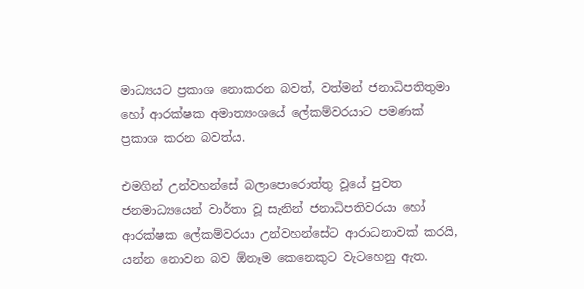මාධ්‍යයට ප්‍රකාශ නොකරන බවත්, වත්මන් ජනාධිපතිතුමා හෝ ආරක්ෂක අමාත්‍යංශයේ ලේකම්වරයාට පමණක් ප්‍රකාශ කරන බවත්ය.

එමගින් උන්වහන්සේ බලාපොරොත්තු වූයේ පුවත ජනමාධ්‍යයෙන් වාර්තා වූ සැනින් ජනාධිපතිවරයා හෝ ආරක්ෂක ලේකම්වරයා උන්වහන්සේට ආරාධනාවක් කරයි, යන්න නොවන බව ඕනෑම කෙනෙකුට වැටහෙනු ඇත.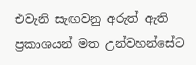එවැනි සැඟවනු අරුත් ඇති ප්‍රකාශයන් මත උන්වහන්සේට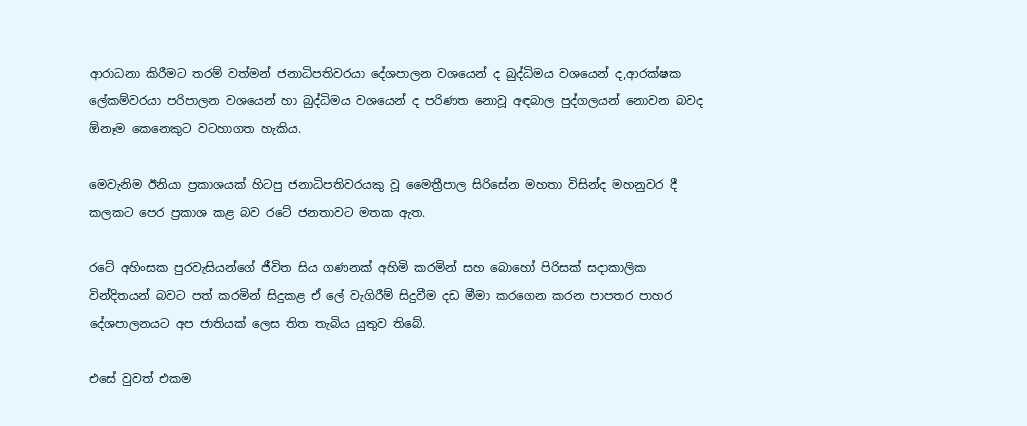ආරාධනා කිරීමට තරම් වත්මන් ජනාධිපතිවරයා දේශපාලන වශයෙන් ද බුද්ධිමය වශයෙන් ද,ආරක්ෂක ලේකම්වරයා පරිපාලන වශයෙන් හා බුද්ධිමය වශයෙන් ද පරිණත නොවූ අඳබාල පුද්ගලයන් නොවන බවද ඕනෑම කෙනෙකුට වටහාගත හැකිය.

මෙවැනිම ඊනියා ප්‍රකාශයක් හිටපු ජනාධිපතිවරයකු වූ මෛත්‍රීපාල සිරිසේන මහතා විසින්ද මහනුවර දී කලකට පෙර ප්‍රකාශ කළ බව රටේ ජනතාවට මතක ඇත.

රටේ අහිංසක පුරවැසියන්ගේ ජීවිත සිය ගණනක් අහිමි කරමින් සහ බොහෝ පිරිසක් සදාකාලික වින්දිතයන් බවට පත් කරමින් සිදුකළ ඒ ලේ වැගිරීම් සිදුවීම දඩ මීමා කරගෙන කරන පාපතර පාහර දේශපාලනයට අප ජාතියක් ලෙස තිත තැබිය යුතුව තිබේ.

එසේ වුවත් එකම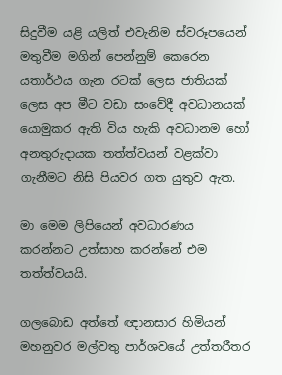සිදුවීම යළි යලිත් එවැනිම ස්වරූපයෙන් මතුවීම මගින් පෙන්නුම් කෙරෙන යතාර්ථය ගැන රටක් ලෙස ජාතියක් ලෙස අප මීට වඩා සංවේදී අවධානයක් යොමුකර ඇති විය හැකි අවධානම හෝ අනතුරුදායක තත්ත්වයන් වළක්වා ගැනීමට නිසි පියවර ගත යුතුව ඇත.

මා මෙම ලිපියෙන් අවධාරණය කරන්නට උත්සාහ කරන්නේ එම තත්ත්වයයි.

ගලබොඩ අත්තේ ඥානසාර හිමියන් මහනුවර මල්වතු පාර්ශවයේ උත්තරීතර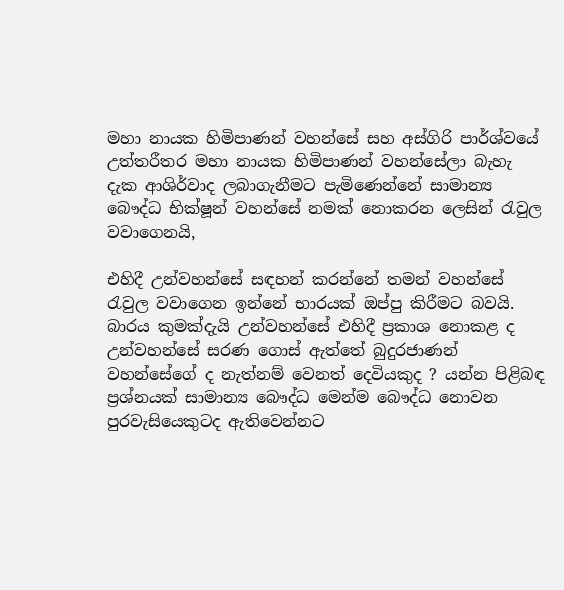මහා නායක හිමිපාණන් වහන්සේ සහ අස්ගිරි පාර්ශ්වයේ උත්තරීතර මහා නායක හිමිපාණන් වහන්සේලා බැහැ දැක ආශිර්වාද ලබාගැනීමට පැමිණෙන්නේ සාමාන්‍ය බෞද්ධ භික්ෂූන් වහන්සේ නමක් නොකරන ලෙසින් රැවුල වවාගෙනයි,

එහිදී උන්වහන්සේ සඳහන් කරන්නේ තමන් වහන්සේ රැවුල වවාගෙන ඉන්නේ භාරයක් ඔප්පු කිරීමට බවයි. බාරය කුමක්දැයි උන්වහන්සේ එහිදී ප්‍රකාශ නොකළ ද උන්වහන්සේ සරණ ගොස් ඇත්තේ බුදුරජාණන් වහන්සේගේ ද නැත්නම් වෙනත් දෙවියකුද ? යන්න පිළිබඳ ප්‍රශ්නයක් සාමාන්‍ය බෞද්ධ මෙන්ම බෞද්ධ නොවන පුරවැසියෙකුටද ඇතිවෙන්නට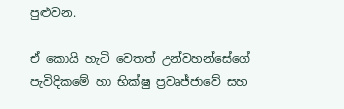පුළුවන.

ඒ කොයි හැටි වෙතත් උන්වහන්සේගේ පැවිදිකමේ හා භික්ෂු ප්‍රවෘජ්ජාවේ සහ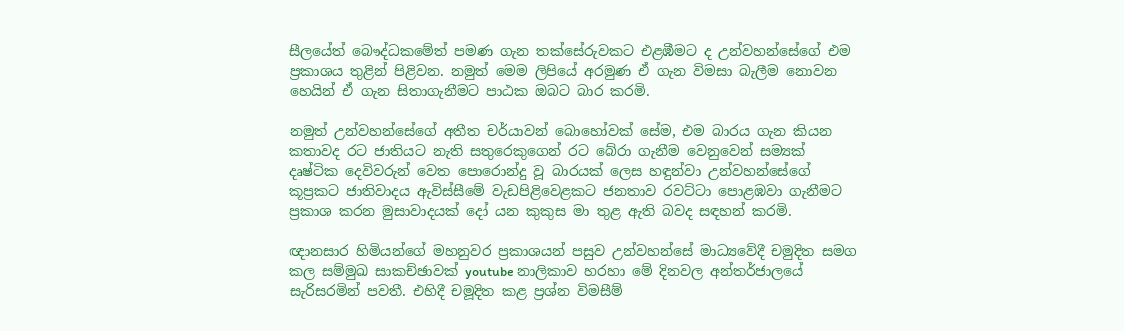සීලයේත් බෞද්ධකමේත් පමණ ගැන තක්සේරුවකට එළඹීමට ද උන්වහන්සේගේ එම ප්‍රකාශය තුළින් පිළිවන. නමුත් මෙම ලිපියේ අරමුණ ඒ ගැන විමසා බැලීම නොවන හෙයින් ඒ ගැන සිතාගැනීමට පාඨක ඔබට බාර කරමි.

නමුත් උන්වහන්සේගේ අතීත චර්යාවන් බොහෝවක් සේම, එම බාරය ගැන කියන කතාවද රට ජාතියට නැති සතුරෙකුගෙන් රට බේරා ගැනීම වෙනුවෙන් සම්‍යක් දෘෂ්ටික දෙවිවරුන් වෙත පොරොන්දු වූ බාරයක් ලෙස හඳුන්වා උන්වහන්සේගේ කූප්‍රකට ජාතිවාදය ඇවිස්සීමේ වැඩපිළිවෙළකට ජනතාව රවට්ටා පොළඹවා ගැනීමට ප්‍රකාශ කරන මුසාවාදයක් දෝ යන කුකුස මා තුළ ඇති බවද සඳහන් කරමි.

ඥානසාර හිමියන්ගේ මහනුවර ප්‍රකාශයන් පසුව උන්වහන්සේ මාධ්‍යවේදී චමුදිත සමග කල සම්මුඛ සාකච්ඡාවක් youtube නාලිකාව හරහා මේ දිනවල අන්තර්ජාලයේ සැරිසරමින් පවතී. එහිදී චමූදිත කළ ප්‍රශ්න විමසීම්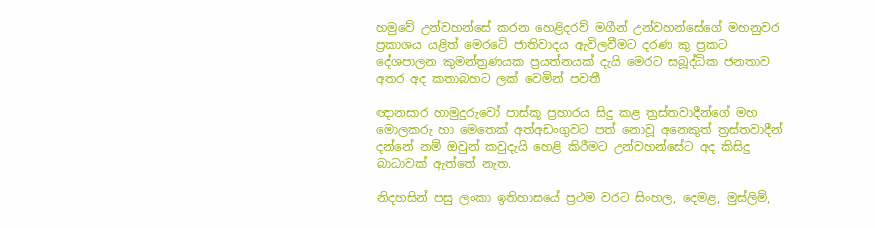හමුවේ උන්වහන්සේ කරන හෙළිදරව් මගීන් උන්වහන්සේගේ මහනුවර ප්‍රකාශය යළිත් මෙරටේ ජාතිවාදය ඇවිලවීමට දරණ කු ප්‍රකට දේශපාලන කුමන්ත්‍රණයක ප්‍රයත්නයක් දැයි මෙරට සබූද්ධික ජනතාව අතර අද කතාබහට ලක් වෙමින් පවතී

ඥානසාර හාමුදුරුවෝ පාස්කූ ප්‍රහාරය සිදු කළ ත්‍රස්තවාදීන්ගේ මහ මොලකරු හා මෙතෙක් අත්අඩංගුවට පත් නොවූ අනෙකුත් ත්‍රස්තවාදීන් දන්නේ නම් ඔවුන් කවුදැයි හෙළි කිරීමට උන්වහන්සේට අද කිසිදු බාධාවක් ඇත්තේ නැත.

නිදහසින් පසු ලංකා ඉතිහාසයේ ප්‍රථම වරට සිංහල, දෙමළ, මුස්ලිම්,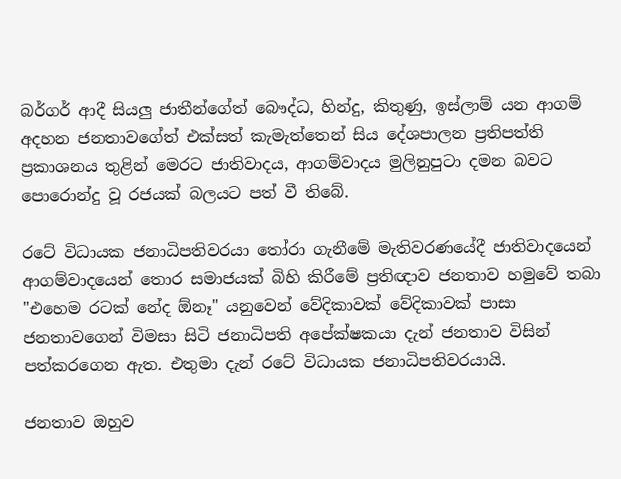බර්ගර් ආදී සියලු ජාතීන්ගේත් බෞද්ධ, හින්දු, කිතුණු, ඉස්ලාම් යන ආගම් අදහන ජනතාවගේත් එක්සත් කැමැත්තෙන් සිය දේශපාලන ප්‍රතිපත්ති ප්‍රකාශනය තුළින් මෙරට ජාතිවාදය, ආගම්වාදය මුලිනුපුටා දමන බවට පොරොන්දු වූ රජයක් බලයට පත් වී තිබේ.

රටේ විධායක ජනාධිපතිවරයා තෝරා ගැනීමේ මැතිවරණයේදී ජාතිවාදයෙන් ආගම්වාදයෙන් තොර සමාජයක් බිහි කිරීමේ ප්‍රතිඥාව ජනතාව හමුවේ තබා "එහෙම රටක් නේද ඕනෑ" යනුවෙන් වේදිකාවක් වේදිකාවක් පාසා ජනතාවගෙන් විමසා සිටි ජනාධිපති අපේක්ෂකයා දැන් ජනතාව විසින් පත්කරගෙන ඇත. එතුමා දැන් රටේ විධායක ජනාධිපතිවරයායි.

ජනතාව ඔහුව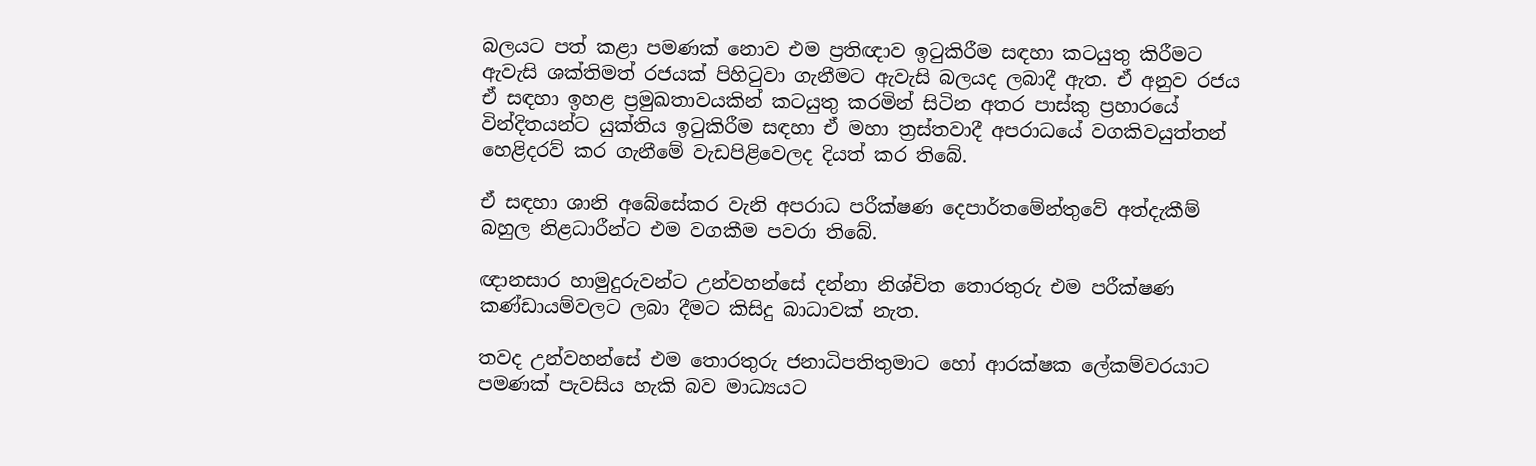බලයට පත් කළා පමණක් නොව එම ප්‍රතිඥාව ඉටුකිරීම සඳහා කටයුතු කිරීමට ඇවැසි ශක්තිමත් රජයක් පිහිටුවා ගැනීමට ඇවැසි බලයද ලබාදී ඇත. ඒ අනුව රජය ඒ සඳහා ඉහළ ප්‍රමුඛතාවයකින් කටයුතු කරමින් සිටින අතර පාස්කු ප්‍රහාරයේ වින්දිතයන්ට යුක්තිය ඉටුකිරීම සඳහා ඒ මහා ත්‍රස්තවාදී අපරාධයේ වගකිවයුත්තන් හෙළිදරව් කර ගැනීමේ වැඩපිළිවෙලද දියත් කර තිබේ.

ඒ සඳහා ශානි අබේසේකර වැනි අපරාධ පරීක්ෂණ දෙපාර්තමේන්තුවේ අත්දැකීම් බහුල නිළධාරීන්ට එම වගකීම පවරා තිබේ.

ඥානසාර හාමුදුරුවන්ට උන්වහන්සේ දන්නා නිශ්චිත තොරතුරු එම පරීක්ෂණ කණ්ඩායම්වලට ලබා දීමට කිසිදු බාධාවක් නැත.

තවද උන්වහන්සේ එම තොරතුරු ජනාධිපතිතුමාට හෝ ආරක්ෂක ලේකම්වරයාට පමණක් පැවසිය හැකි බව මාධ්‍යයට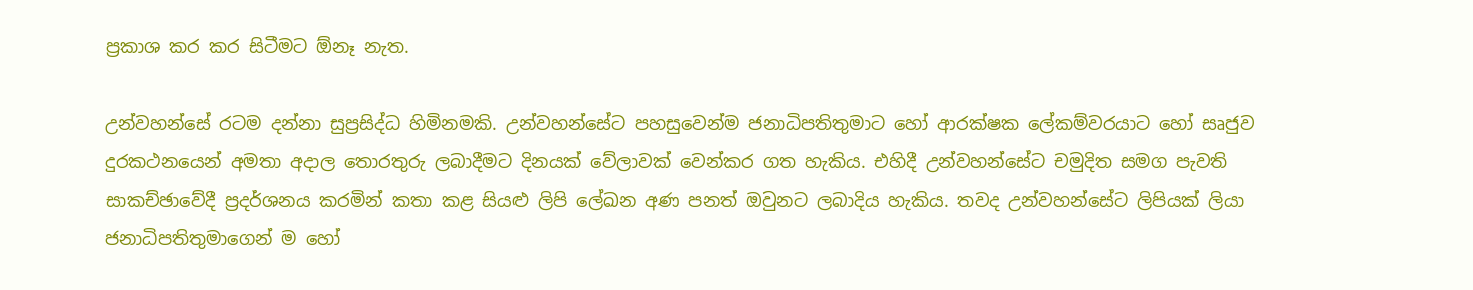ප්‍රකාශ කර කර සිටීමට ඕනෑ නැත.

උන්වහන්සේ රටම දන්නා සුප්‍රසිද්ධ හිමිනමකි. උන්වහන්සේට පහසුවෙන්ම ජනාධිපතිතුමාට හෝ ආරක්ෂක ලේකම්වරයාට හෝ සෘජුව දුරකථනයෙන් අමතා අදාල තොරතුරු ලබාදීමට දිනයක් වේලාවක් වෙන්කර ගත හැකිය. එහිදී උන්වහන්සේට චමුදිත සමග පැවති සාකච්ඡාවේදී ප්‍රදර්ශනය කරමින් කතා කළ සියළු ලිපි ලේඛන අණ පනත් ඔවුනට ලබාදිය හැකිය. තවද උන්වහන්සේට ලිපියක් ලියා ජනාධිපතිතුමාගෙන් ම හෝ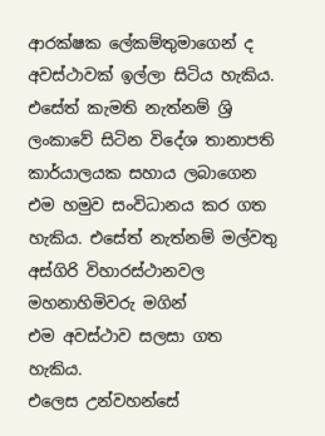ආරක්ෂක ලේකම්තුමාගෙන් ද අවස්ථාවක් ඉල්ලා සිටිය හැකිය. එසේත් කැමති නැත්නම් ශ්‍රි ලංකාවේ සිටින විදේශ තානාපති කාර්යාලයක සහාය ලබාගෙන එම හමුව සංවිධානය කර ගත හැකිය. එසේත් නැත්නම් මල්වතු අස්ගිරි විහාරස්ථානවල මහනාහිමිවරු මගින්
එම අවස්ථාව සලසා ගත හැකිය.
එලෙස උන්වහන්සේ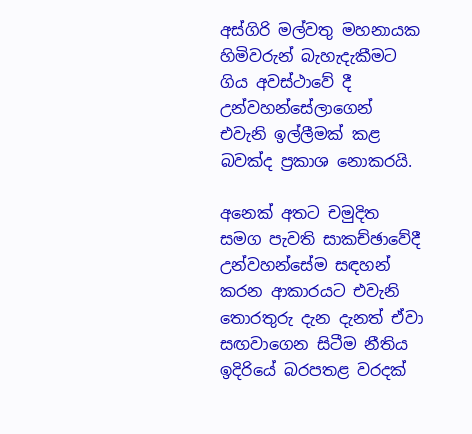අස්ගිරි මල්වතු මහනායක හිමිවරුන් බැහැදැකීමට ගිය අවස්ථාවේ දී උන්වහන්සේලාගෙන් එවැනි ඉල්ලීමක් කළ බවක්ද ප්‍රකාශ නොකරයි.

අනෙක් අතට චමුදිත සමග පැවති සාකච්ඡාවේදී උන්වහන්සේම සඳහන් කරන ආකාරයට එවැනි තොරතුරු දැන දැනත් ඒවා සඟවාගෙන සිටීම නීතිය ඉදිරියේ බරපතළ වරදක්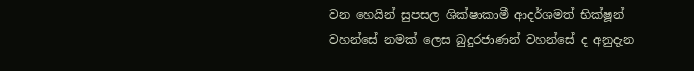වන හෙයින් සුපසල ශික්ෂාකාමී ආදර්ශමත් භික්ෂූන් වහන්සේ නමක් ලෙස බුදුරජාණන් වහන්සේ ද අනුදැන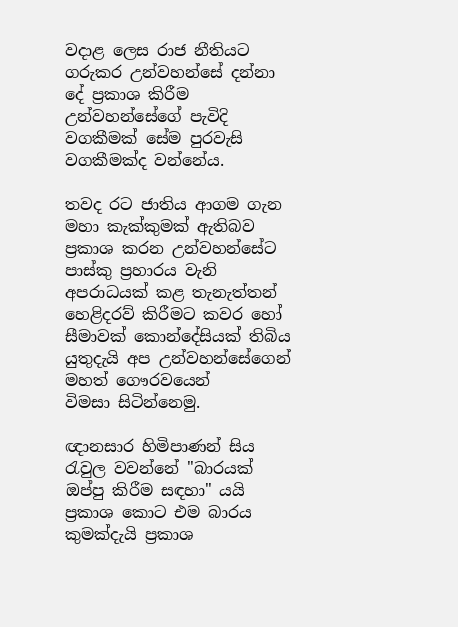වදාළ ලෙස රාජ නීතියට ගරුකර උන්වහන්සේ දන්නා දේ ප්‍රකාශ කිරීම උන්වහන්සේගේ පැවිදි වගකීමක් සේම පුරවැසි වගකීමක්ද වන්නේය.

තවද රට ජාතිය ආගම ගැන මහා කැක්කුමක් ඇතිබව ප්‍රකාශ කරන උන්වහන්සේට පාස්කු ප්‍රහාරය වැනි අපරාධයක් කළ තැනැත්තන් හෙළිදරව් කිරීමට කවර හෝ සීමාවක් කොන්දේසියක් තිබිය යුතුදැයි අප උන්වහන්සේගෙන් මහත් ගෞරවයෙන්
විමසා සිටින්නෙමු.

ඥානසාර හිමිපාණන් සිය රැවුල වවන්නේ "බාරයක් ඔප්පු කිරීම සඳහා" යයි ප්‍රකාශ කොට එම බාරය කුමක්දැයි ප්‍රකාශ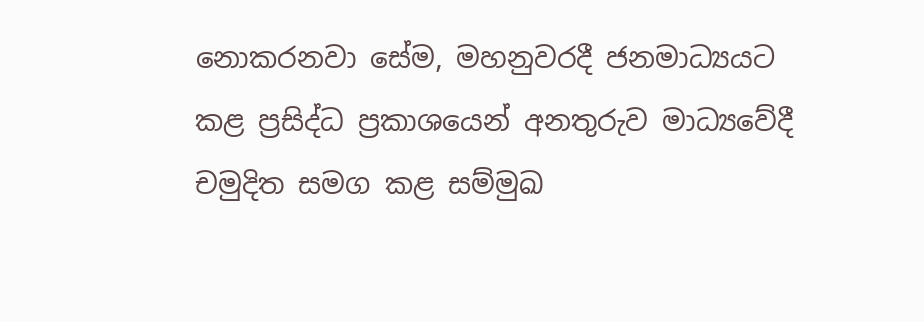නොකරනවා සේම, මහනුවරදී ජනමාධ්‍යයට කළ ප්‍රසිද්ධ ප්‍රකාශයෙන් අනතුරුව මාධ්‍යවේදී චමුදිත සමග කළ සම්මුඛ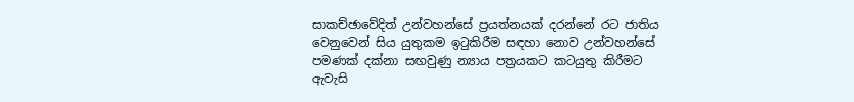සාකච්ඡාවේදිත් උන්වහන්සේ ප්‍රයත්නයක් දරන්නේ රට ජාතිය වෙනුවෙන් සිය යුතුකම ඉටුකිරීම සඳහා නොව උන්වහන්සේ පමණක් දක්නා සඟවුණු න්‍යාය පත්‍රයකට කටයුතු කිරීමට
ඇවැසි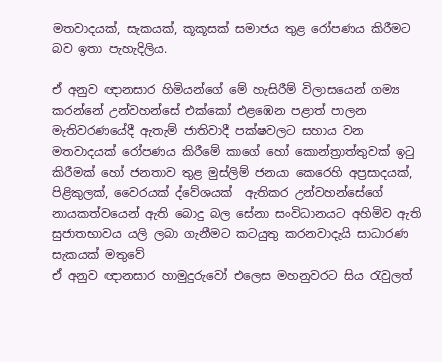මතවාදයක්, සැකයක්, කූකූසක් සමාජය තුළ රෝපණය කිරීමට බව ඉතා පැහැදිලිය.

ඒ අනුව ඥානසාර හිමියන්ගේ මේ හැසිරීම් විලාසයෙන් ගම්‍ය කරන්නේ උන්වහන්සේ එක්කෝ එළඹෙන පළාත් පාලන මැතිවරණයේදී ඇතැම් ජාතිවාදී පක්ෂවලට සහාය වන මතවාදයක් රෝපණය කිරීමේ කාගේ හෝ කොන්ත්‍රාත්තුවක් ඉටු කිරීමක් හෝ ජනතාව තුළ මුස්ලිම් ජනයා කෙරෙහි අප්‍රසාදයක්, පිළිකුලක්, වෛරයක් ද්වේශයක්  ඇතිකර උන්වහන්සේගේ නායකත්වයෙන් ඇති බොදු බල සේනා සංවිධානයට අහිමිව ඇති සුජාතභාවය යලි ලබා ගැනීමට කටයුතු කරනවාදැයි සාධාරණ සැකයක් මතුවේ
ඒ අනුව ඥානසාර හාමුදුරුවෝ එලෙස මහනුවරට සිය රැවුලත්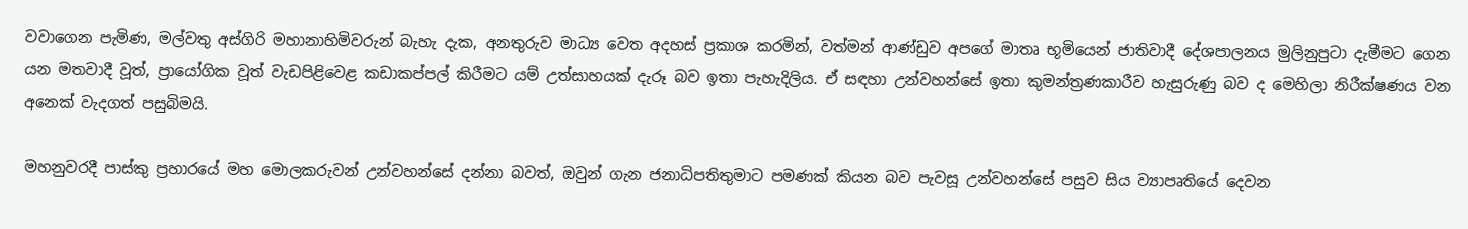වවාගෙන පැමිණ, මල්වතු අස්ගිරි මහානාහිමිවරුන් බැහැ දැක, අනතුරුව මාධ්‍ය වෙත අදහස් ප්‍රකාශ කරමින්, වත්මන් ආණ්ඩුව අපගේ මාතෘ භූමියෙන් ජාතිවාදී දේශපාලනය මුලිනුපුටා දැමීමට ගෙන යන මතවාදී වූත්, ප්‍රායෝගික වූත් වැඩපිළිවෙළ කඩාකප්පල් කිරීමට යම් උත්සාහයක් දැරූ බව ඉතා පැහැදිලිය. ඒ සඳහා උන්වහන්සේ ඉතා කුමන්ත්‍රණකාරීව හැසුරුණු බව ද මෙහිලා නිරීක්ෂණය වන අනෙක් වැදගත් පසුබිමයි.

මහනුවරදී පාස්කු ප්‍රහාරයේ මහ මොලකරුවන් උන්වහන්සේ දන්නා බවත්, ඔවුන් ගැන ජනාධිපතිතුමාට පමණක් කියන බව පැවසූ උන්වහන්සේ පසුව සිය ව්‍යාපෘතියේ දෙවන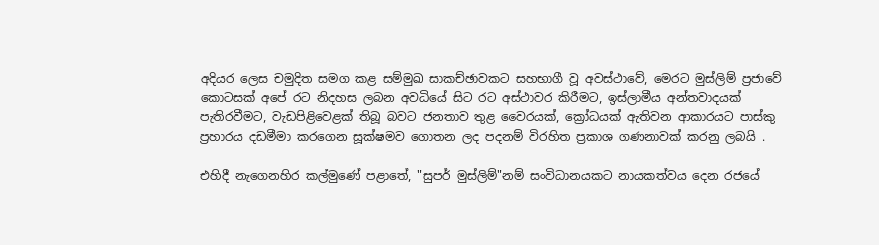අදියර ලෙස චමුදිත සමග කළ සම්මුඛ සාකච්ඡාවකට සහභාගී වූ අවස්ථාවේ, මෙරට මුස්ලිම් ප්‍රජාවේ කොටසක් අපේ රට නිදහස ලබන අවධියේ සිට රට අස්ථාවර කිරීමට, ඉස්ලාමීය අන්තවාදයක් පැතිරවීමට, වැඩපිළිවෙළක් තිබූ බවට ජනතාව තුළ වෛරයක්, ක්‍රෝධයක් ඇතිවන ආකාරයට පාස්කු ප්‍රහාරය දඩමීමා කරගෙන සූක්ෂමව ගොතන ලද පදනම් විරහිත ප්‍රකාශ ගණනාවක් කරනු ලබයි .

එහිදී නැගෙනහිර කල්මුණේ පළාතේ, "සුපර් මුස්ලිම්"නම් සංවිධානයකට නායකත්වය දෙන රජයේ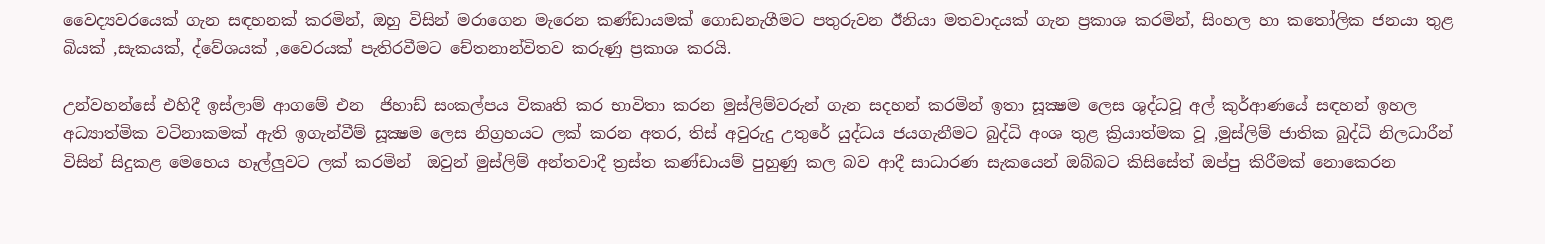වෛද්‍යවරයෙක් ගැන සඳහනක් කරමින්, ඔහු විසින් මරාගෙන මැරෙන කණ්ඩායමක් ගොඩනැගීමට පතුරුවන ඊනියා මතවාදයක් ගැන ප්‍රකාශ කරමින්, සිංහල හා කතෝලික ජනයා තුළ බියක් ,සැකයක්, ද්වේශයක් ,වෛරයක් පැතිරවීමට චේතනාන්විතව කරුණු ප්‍රකාශ කරයි.

උන්වහන්සේ එහිදී ඉස්ලාම් ආගමේ එන  ජිහාඩ් සංකල්පය විකෘති කර භාවිතා කරන මුස්ලිම්වරුන් ගැන සදහන් කරමින් ඉතා සූක්‍ෂම ලෙස ශුද්ධවූ අල් කුර්ආණයේ සඳහන් ඉහල අධ්‍යාත්මික වටිනාකමක් ඇති ඉගැන්වීම් සූක්‍ෂම ලෙස නිග්‍රහයට ලක් කරන අතර, තිස් අවුරුදු උතුරේ යුද්ධය ජයගැනීමට බුද්ධි අංශ තුළ ක්‍රියාත්මක වූ ,මුස්ලිම් ජාතික බුද්ධි නිලධාරීන් විසින් සිදුකළ මෙහෙය හෑල්ලුවට ලක් කරමින්  ඔවුන් මුස්ලිම් අන්තවාදී ත්‍රස්ත කණ්ඩායම් පුහුණු කල බව ආදී සාධාරණ සැකයෙන් ඔබ්බට කිසිසේත් ඔප්පු කිරීමක් නොකෙරන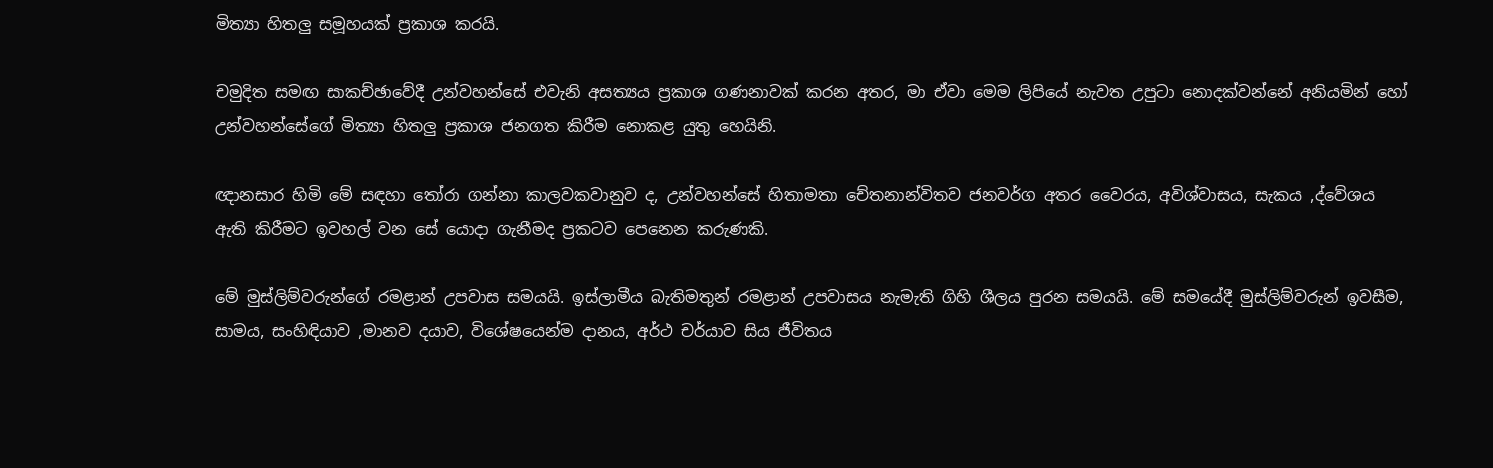මිත්‍යා හිතලු සමූහයක් ප්‍රකාශ කරයි.

චමුදිත සමඟ සාකච්ඡාවේදී උන්වහන්සේ එවැනි අසත්‍යය ප්‍රකාශ ගණනාවක් කරන අතර, මා ඒවා මෙම ලිපියේ නැවත උපුටා නොදක්වන්නේ අනියමින් හෝ උන්වහන්සේගේ මිත්‍යා හිතලු ප්‍රකාශ ජනගත කිරීම නොකළ යුතු හෙයිනි.

ඥානසාර හිමි මේ සඳහා තෝරා ගන්නා කාලවකවානුව ද, උන්වහන්සේ හිතාමතා චේතනාන්විතව ජනවර්ග අතර වෛරය, අවිශ්වාසය, සැකය ,ද්වේශය ඇති කිරීමට ඉවහල් වන සේ යොදා ගැනීමද ප්‍රකටව පෙනෙන කරුණකි.

මේ මුස්ලිම්වරුන්ගේ රමළාන් උපවාස සමයයි. ඉස්ලාමීය බැතිමතුන් රමළාන් උපවාසය නැමැති ගිහි ශීලය පුරන සමයයි. මේ සමයේදී මුස්ලිම්වරුන් ඉවසීම, සාමය, සංහිඳියාව ,මානව දයාව, විශේෂයෙන්ම දානය, අර්ථ චර්යාව සිය ජීවිතය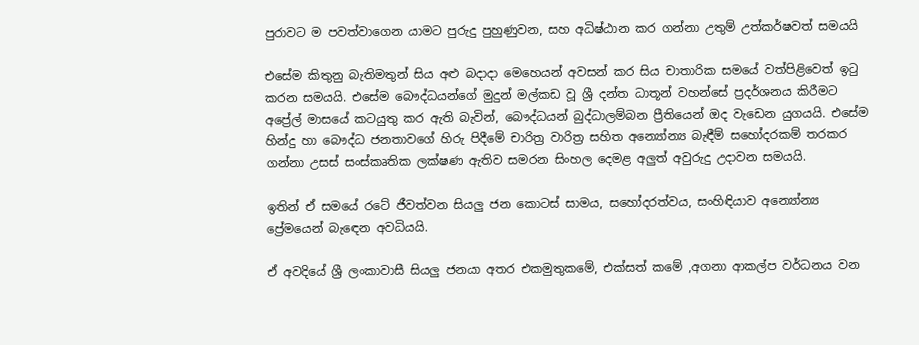පුරාවට ම පවත්වාගෙන යාමට පුරුදු පුහුණුවන, සහ අධිෂ්ඨාන කර ගන්නා උතුම් උත්කර්ෂවත් සමයයි

එසේම කිතුනු බැතිමතුන් සිය අළු බදාදා මෙහෙයන් අවසන් කර සිය චාතාරික සමයේ වත්පිළිවෙත් ඉටු කරන සමයයි. එසේම බෞද්ධයන්ගේ මුදුන් මල්කඩ වූ ශ්‍රී දන්ත ධාතූන් වහන්සේ ප්‍රදර්ශනය කිරීමට අප්‍රේල් මාසයේ කටයුතු කර ඇති බැවින්, බෞද්ධයන් බුද්ධාලම්බන ප්‍රීතියෙන් ඔද වැඩෙන යුගයයි. එසේම හින්දු හා බෞද්ධ ජනතාවගේ හිරු පිදීමේ චාරිත්‍ර වාරිත්‍ර සහිත අන්‍යෝන්‍ය බැඳීම් සහෝදරකම් තරකර ගන්නා උසස් සංස්කෘතික ලක්ෂණ ඇතිව සමරන සිංහල දෙමළ අලුත් අවුරුදු උදාවන සමයයි.

ඉතින් ඒ සමයේ රටේ ජීවත්වන සියලු ජන කොටස් සාමය, සහෝදරත්වය, සංහිඳියාව අන්‍යෝන්‍ය ප්‍රේමයෙන් බැඳෙන අවධියයි.

ඒ අවදියේ ශ්‍රී ලංකාවාසී සියලු ජනයා අතර එකමුතුකමේ, එක්සත් කමේ ,අගනා ආකල්ප වර්ධනය වන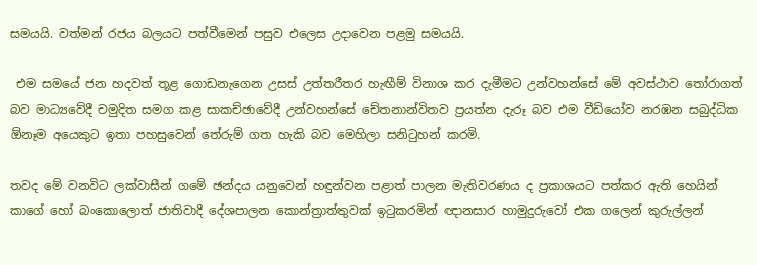සමයයි. වත්මන් රජය බලයට පත්වීමෙන් පසුව එලෙස උදාවෙන පළමු සමයයි.

 එම සමයේ ජන හදවත් තූළ ගොඩනැගෙන උසස් උත්තරීතර හැඟීම් විනාශ කර දැමීමට උන්වහන්සේ මේ අවස්ථාව තෝරාගත් බව මාධ්‍යවේදී චමුදිත සමග කළ සාකච්ඡාවේදී උන්වහන්සේ චේතනාන්විතව ප්‍රයත්න දැරූ බව එම වීඩියෝව නරඹන සබුද්ධික ඕනෑම අයෙකුට ඉතා පහසුවෙන් තේරුම් ගත හැකි බව මෙහිලා සනිටුහන් කරමි.

තවද මේ වනවිට ලක්වාසීන් ගමේ ඡන්දය යනුවෙන් හඳුන්වන පළාත් පාලන මැතිවරණය ද ප්‍රකාශයට පත්කර ඇති හෙයින් කාගේ හෝ බංකොලොත් ජාතිවාදී දේශපාලන කොන්ත්‍රාත්තුවක් ඉටුකරමින් ඥානසාර හාමුදුරුවෝ එක ගලෙන් කුරුල්ලන්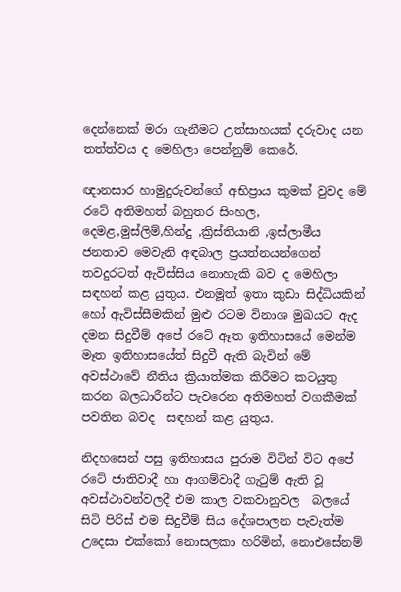දෙන්නෙක් මරා ගැනීමට උත්සාහයක් දරුවාද යන තත්ත්වය ද මෙහිලා පෙන්නුම් කෙරේ.

ඥානසාර හාමුදුරුවන්ගේ අභිප්‍රාය කුමක් වුවද මේ රටේ අතිමහත් බහුතර සිංහල, දෙමළ,මුස්ලිම්,හින්දු ,ක්‍රිස්තියානි ,ඉස්ලාමීය ජනතාව මෙවැනි අඳබාල ප්‍රයත්නයන්ගෙන් තවදුරටත් ඇවිස්සිය නොහැකි බව ද මෙහිලා සඳහන් කළ යුතුය. එනමූත් ඉතා කුඩා සිද්ධියකින් හෝ ඇවිස්සීමකින් මුළු රටම විනාශ මුඛයට ඇද දමන සිදුවීම් අපේ රටේ ඈත ඉතිහාසයේ මෙන්ම මෑත ඉතිහාසයේත් සිදුවී ඇති බැවින් මේ අවස්ථාවේ නීතිය ක්‍රියාත්මක කිරීමට කටයුතු කරන බලධාරීන්ට පැවරෙන අතිමහත් වගකීමක් පවතින බවද  සඳහන් කළ යුතුය.

නිදහසෙන් පසු ඉතිහාසය පුරාම විටින් විට අපේ රටේ ජාතිවාදී හා ආගම්වාදී ගැටුම් ඇති වූ අවස්ථාවන්වලදී එම කාල වකවානුවල  බලයේ සිටි පිරිස් එම සිදුවීම් සිය දේශපාලන පැවැත්ම උදෙසා එක්කෝ නොසලකා හරිමින්, නොඑසේනම්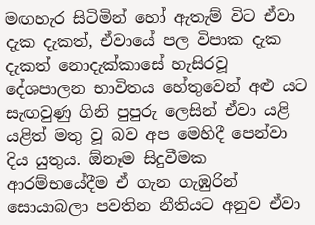මඟහැර සිටිමින් හෝ ඇතැම් විට ඒවා දැක දැකත්, ඒවායේ පල විපාක දැක දැකත් නොදැක්කාසේ හැසිරවූ දේශපාලන භාවිතය හේතුවෙන් අළු යට සැඟවුණු ගිනි පුපුරු ලෙසින් ඒවා යළි යළිත් මතු වූ බව අප මෙහිදී පෙන්වා දිය යුතුය. ඕනෑම සිදුවීමක ආරම්භයේදීම ඒ ගැන ගැඹුරින් සොයාබලා පවතින නීතියට අනුව ඒවා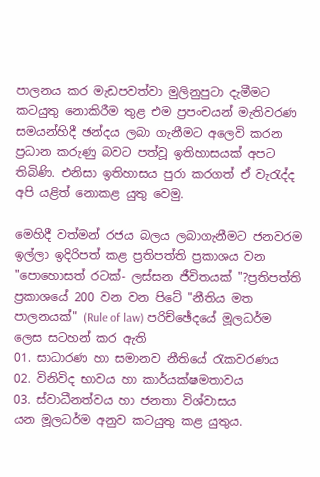පාලනය කර මැඩපවත්වා මුලිනුපුටා දැමීමට කටයුතු නොකිරීම තුළ එම ප්‍රපංචයන් මැතිවරණ සමයන්හිදී ඡන්දය ලබා ගැනීමට අලෙවි කරන ප්‍රධාන කරුණු බවට පත්වූ ඉතිහාසයක් අපට තිබිණි. එනිසා ඉතිහාසය පුරා කරගත් ඒ වැරැද්ද අපි යළිත් නොකළ යුතු වෙමු.

මෙහිදී වත්මන් රජය බලය ලබාගැනීමට ජනවරම ඉල්ලා ඉදිරිපත් කළ ප්‍රතිපත්ති ප්‍රකාශය වන "පොහොසත් රටක්- ලස්සන ජීවිතයක් "?ප්‍රතිපත්ති ප්‍රකාශයේ 200 වන වන පිටේ "නීතිය මත පාලනයක්" (Rule of law) පරිච්ඡේදයේ මූලධර්ම ලෙස සටහන් කර ඇති
01. සාධාරණ හා සමානව නීතියේ රැකවරණය
02. විනිවිද භාවය හා කාර්යක්ෂමතාවය
03. ස්වාධීනත්වය හා ජනතා විශ්වාසය
යන මූලධර්ම අනුව කටයුතු කළ යුතුය.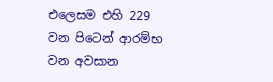එලෙසම එහි 229 වන පිටෙන් ආරම්භ වන අවසාන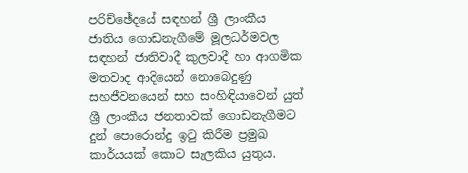පරිච්ඡේදයේ සඳහන් ශ්‍රී ලාංකීය ජාතිය ගොඩනැගීමේ මූලධර්මවල සඳහන් ජාතිවාදී කුලවාදී හා ආගමික මතවාද ආදියෙන් නොබෙදුණු සහජීවනයෙන් සහ සංහිඳියාවෙන් යුත් ශ්‍රී ලාංකීය ජනතාවක් ගොඩනැගීමට දුන් පොරොන්දු ඉටු කිරීම ප්‍රමුඛ කාර්යයක් කොට සැලකිය යුතුය.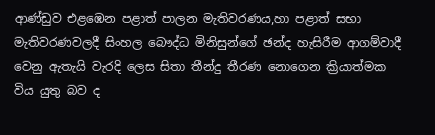ආණ්ඩුව එළඹෙන පළාත් පාලන මැතිවරණය,හා පළාත් සභා මැතිවරණවලදී සිංහල බෞද්ධ මිනිසුන්ගේ ඡන්ද හැසිරීම ආගම්වාදී වෙනු ඇතැයි වැරදි ලෙස සිතා තීන්දු තීරණ නොගෙන ක්‍රියාත්මක විය යුතු බව ද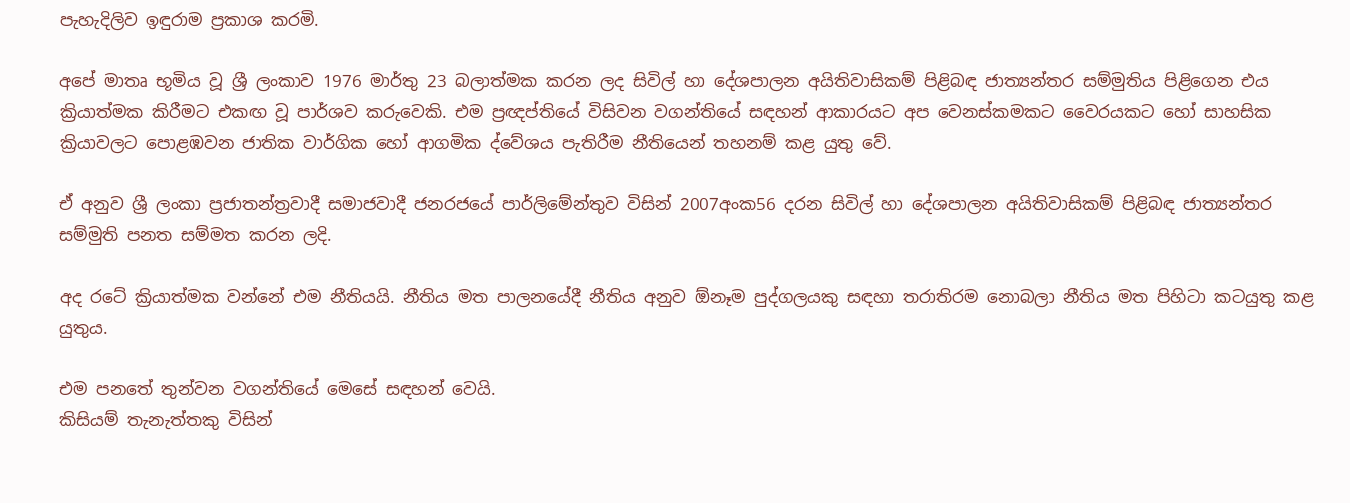පැහැදිලිව ඉඳුරාම ප්‍රකාශ කරමි.

අපේ මාතෘ භූමිය වූ ශ්‍රී ලංකාව 1976 මාර්තු 23 බලාත්මක කරන ලද සිවිල් හා දේශපාලන අයිතිවාසිකම් පිළිබඳ ජාත්‍යන්තර සම්මුතිය පිළිගෙන එය ක්‍රියාත්මක කිරීමට එකඟ වූ පාර්ශව කරුවෙකි. එම ප්‍රඥප්තියේ විසිවන වගන්තියේ සඳහන් ආකාරයට අප වෙනස්කමකට වෛරයකට හෝ සාහසික ක්‍රියාවලට පොළඹවන ජාතික වාර්ගික හෝ ආගමික ද්වේශය පැතිරීම නීතියෙන් තහනම් කළ යුතු වේ.

ඒ අනුව ශ්‍රී ලංකා ප්‍රජාතන්ත්‍රවාදී සමාජවාදී ජනරජයේ පාර්ලිමේන්තුව විසින් 2007අංක56 දරන සිවිල් හා දේශපාලන අයිතිවාසිකම් පිළිබඳ ජාත්‍යන්තර සම්මුති පනත සම්මත කරන ලදි.

අද රටේ ක්‍රියාත්මක වන්නේ එම නීතියයි. නීතිය මත පාලනයේදී නීතිය අනුව ඕනෑම පුද්ගලයකු සඳහා තරාතිරම නොබලා නීතිය මත පිහිටා කටයුතු කළ යුතුය.

එම පනතේ තුන්වන වගන්තියේ මෙසේ සඳහන් වෙයි.
කිසියම් තැනැත්තකු විසින්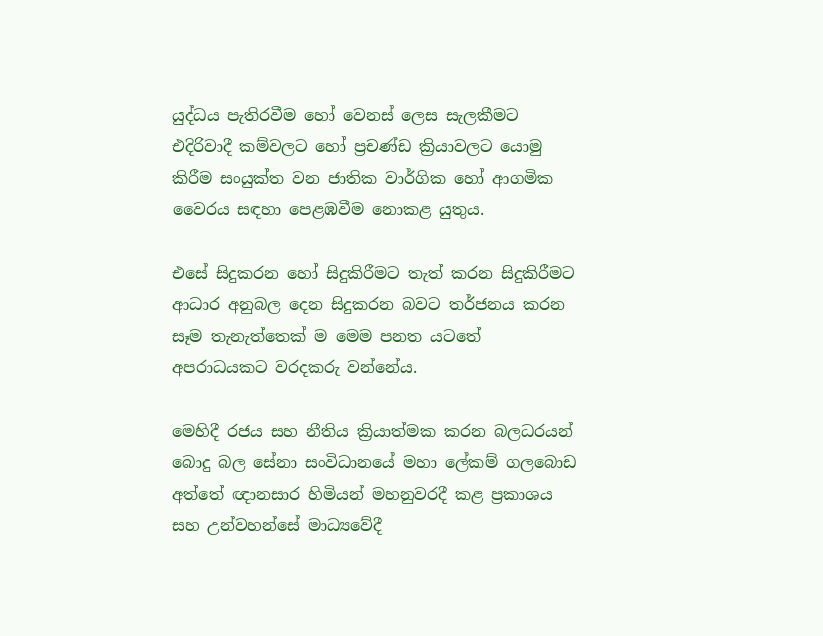යුද්ධය පැතිරවීම හෝ වෙනස් ලෙස සැලකීමට එදිරිවාදී කම්වලට හෝ ප්‍රචණ්ඩ ක්‍රියාවලට යොමු කිරීම සංයුක්ත වන ජාතික වාර්ගික හෝ ආගමික වෛරය සඳහා පෙළඹවීම නොකළ යුතුය.

එසේ සිදුකරන හෝ සිදුකිරීමට තැත් කරන සිදුකිරීමට ආධාර අනුබල දෙන සිදුකරන බවට තර්ජනය කරන සෑම තැනැත්තෙක් ම මෙම පනත යටතේ අපරාධයකට වරදකරු වන්නේය.

මෙහිදී රජය සහ නීතිය ක්‍රියාත්මක කරන බලධරයන් බොදු බල සේනා සංවිධානයේ මහා ලේකම් ගලබොඩ අත්තේ ඥානසාර හිමියන් මහනුවරදී කළ ප්‍රකාශය සහ උන්වහන්සේ මාධ්‍යවේදී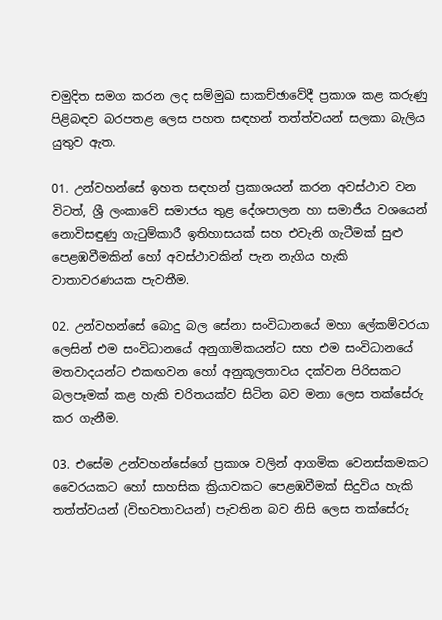චමුදිත සමග කරන ලද සම්මුඛ සාකච්ඡාවේදී ප්‍රකාශ කළ කරුණු පිළිබඳව බරපතළ ලෙස පහත සඳහන් තත්ත්වයන් සලකා බැලිය යුතුව ඇත.

01. උන්වහන්සේ ඉහත සඳහන් ප්‍රකාශයන් කරන අවස්ථාව වන විටත්, ශ්‍රී ලංකාවේ සමාජය තුළ දේශපාලන හා සමාජීය වශයෙන් නොවිසඳුණු ගැටුම්කාරී ඉතිහාසයක් සහ එවැනි ගැටීමක් සුළු පෙළඹවීමකින් හෝ අවස්ථාවකින් පැන නැගිය හැකි වාතාවරණයක පැවතීම.

02. උන්වහන්සේ බොදු බල සේනා සංවිධානයේ මහා ලේකම්වරයා ලෙසින් එම සංවිධානයේ අනුගාමිකයන්ට සහ එම සංවිධානයේ මතවාදයන්ට එකඟවන හෝ අනුකූලතාවය දක්වන පිරිසකට බලපෑමක් කළ හැකි චරිතයක්ව සිටින බව මනා ලෙස තක්සේරු කර ගැනීම.

03. එසේම උන්වහන්සේගේ ප්‍රකාශ වලින් ආගමික වෙනස්කමකට වෛරයකට හෝ සාහසික ක්‍රියාවකට පෙළඹවීමක් සිදුවිය හැකි තත්ත්වයන් (විභවතාවයන්) පැවතින බව නිසි ලෙස තක්සේරු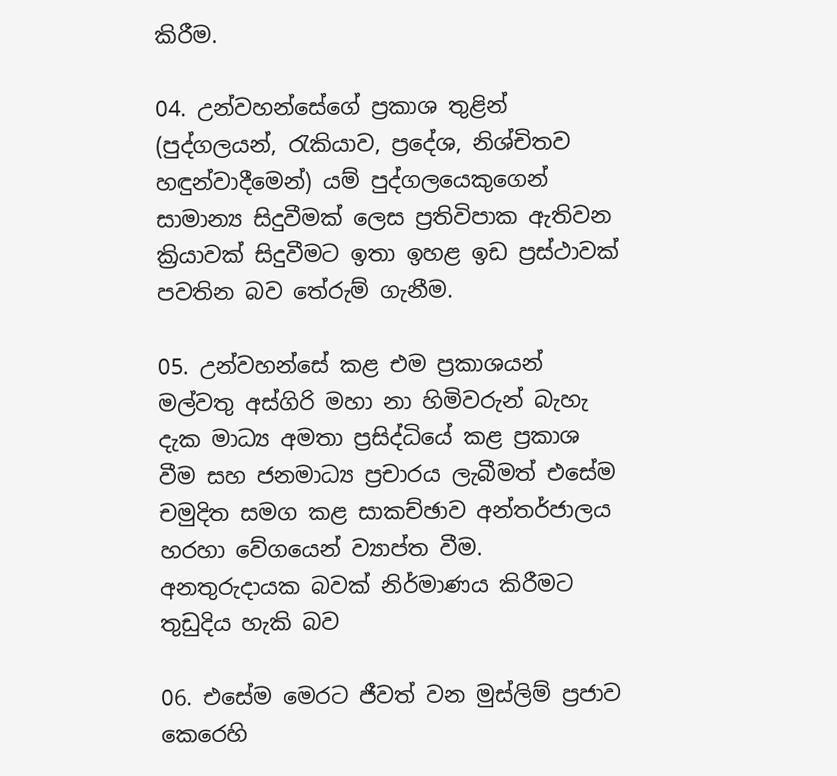කිරීම.

04. උන්වහන්සේගේ ප්‍රකාශ තුළින් (පුද්ගලයන්, රැකියාව, ප්‍රදේශ, නිශ්චිතව හඳුන්වාදීමෙන්) යම් පුද්ගලයෙකුගෙන් සාමාන්‍ය සිදුවීමක් ලෙස ප්‍රතිවිපාක ඇතිවන ක්‍රියාවක් සිදුවීමට ඉතා ඉහළ ඉඩ ප්‍රස්ථාවක් පවතින බව තේරුම් ගැනීම.

05. උන්වහන්සේ කළ එම ප්‍රකාශයන් මල්වතු අස්ගිරි මහා නා හිමිවරුන් බැහැ දැක මාධ්‍ය අමතා ප්‍රසිද්ධියේ කළ ප්‍රකාශ වීම සහ ජනමාධ්‍ය ප්‍රචාරය ලැබීමත් එසේම චමුදිත සමග කළ සාකච්ඡාව අන්තර්ජාලය හරහා වේගයෙන් ව්‍යාප්ත වීම. අනතුරුදායක බවක් නිර්මාණය කිරීමට තුඩුදිය හැකි බව

06. එසේම මෙරට ජීවත් වන මුස්ලිම් ප්‍රජාව කෙරෙහි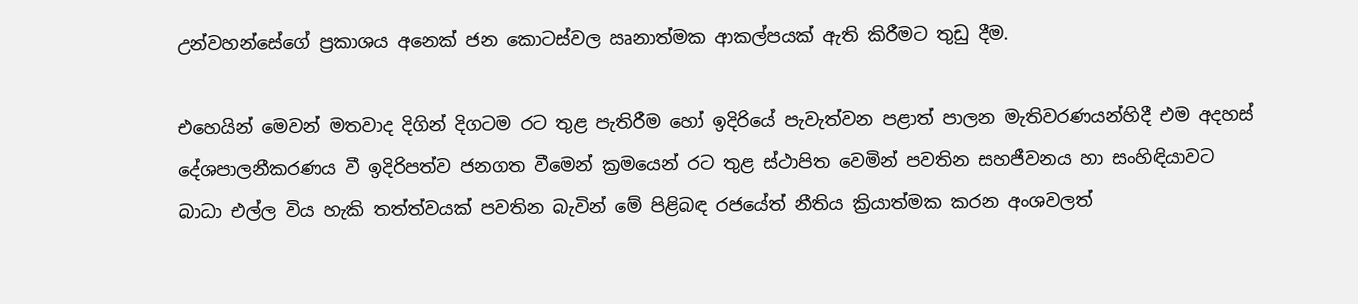උන්වහන්සේගේ ප්‍රකාශය අනෙක් ජන කොටස්වල ඍනාත්මක ආකල්පයක් ඇති කිරීමට තුඩු දීම.

එහෙයින් මෙවන් මතවාද දිගින් දිගටම රට තුළ පැතිරීම හෝ ඉදිරියේ පැවැත්වන පළාත් පාලන මැතිවරණයන්හිදී එම අදහස් දේශපාලනීකරණය වී ඉදිරිපත්ව ජනගත වීමෙන් ක්‍රමයෙන් රට තුළ ස්ථාපිත වෙමින් පවතින සහජීවනය හා සංහිඳියාවට බාධා එල්ල විය හැකි තත්ත්වයක් පවතින බැවින් මේ පිළිබඳ රජයේත් නීතිය ක්‍රියාත්මක කරන අංශවලත්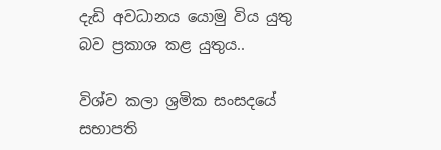දැඩි අවධානය යොමු විය යුතු බව ප්‍රකාශ කළ යුතුය..

විශ්ව කලා ශ්‍රමික සංසදයේ සභාපති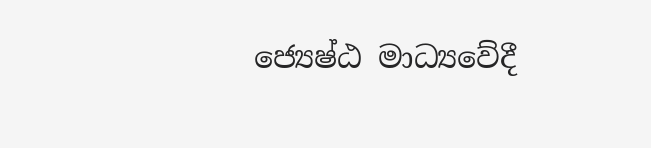ජ්‍යෙෂ්ඨ මාධ්‍යවේදී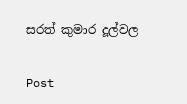සරත් කුමාර දූල්වල

Post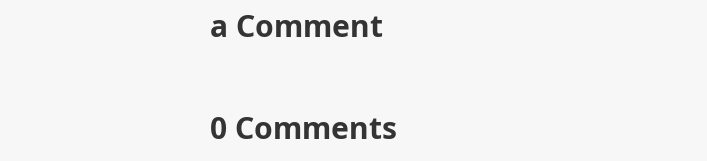a Comment

0 Comments